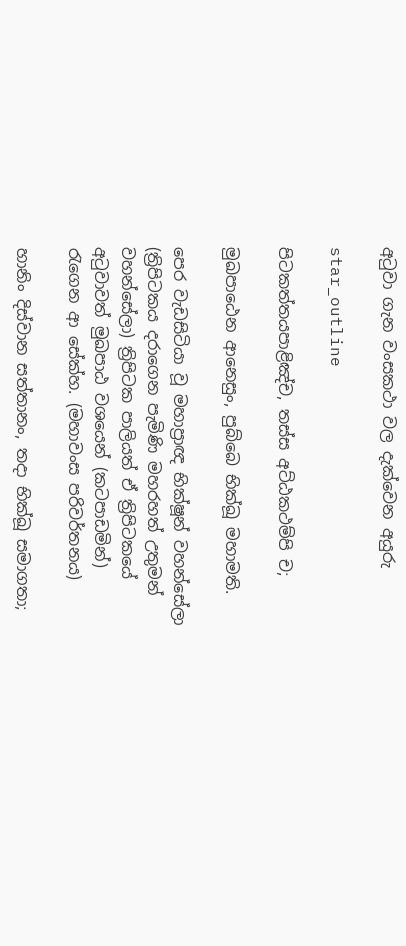අටුවා ගැන වංසකථා වල දැක්වෙන අයුරු

star_outline

පිටකත්‌තයපාළිඤ්‌ච, තස්‌ස අට්‌ඨකථම්‌පි ච;

මුඛපාඨෙන ආනෙසුං, පුබ්‌බෙ භික්‌ඛූ මහාමති.

පෙර වැඩසිටියා වූ මහාප්‍රාඥ භික්ෂූන් වහන්සේලා (ත්‍රිපිටකය දරාගෙන පැමිණි මහරහත් උතුමන් වහන්සේලා) ත්‍රිපිටක පාලියත් ඒ ත්‍රිපිටකයේ අටුවාවත් මුඛපාඨ වශයෙන් (කටපාඩමින්) රැගෙන ආ සේක්හ. (මහාවංස පරිවර්තනය)

හානිං දිස්‌වාන සත්‌තානං, තදා භික්‌ඛූ සමාගතා;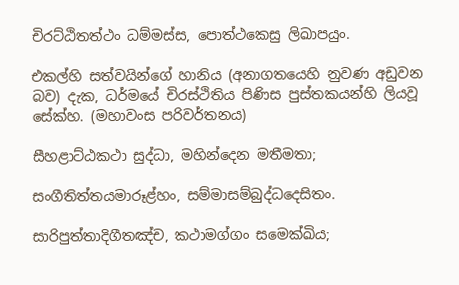චිරට්‌ඨිතත්‌ථං ධම්‌මස්‌ස, පොත්‌ථකෙසු ලිඛාපයුං.

එකල්හි සත්වයින්ගේ හානිය (අනාගතයෙහි නුවණ අඩුවන බව) දැක, ධර්මයේ චිරස්ථිතිය පිණිස පුස්තකයන්හි ලියවූ සේක්හ. (මහාවංස පරිවර්තනය)

සීහළාට්‌ඨකථා සුද්‌ධා, මහින්‌දෙන මතීමතා;

සංගීතිත්‌තයමාරූළ්හං, සම්‌මාසම්‌බුද්‌ධදෙසිතං.

සාරිපුත්‌තාදිගීතඤ්‌ච, කථාමග්‌ගං සමෙක්‌ඛිය;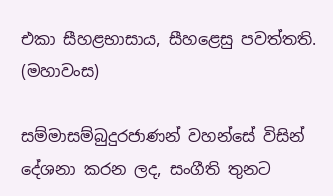එකා සීහළභාසාය, සීහළෙසු පවත්‌තති. (මහාවංස)

සම්මාසම්බුදුරජාණන් වහන්සේ විසින් දේශනා කරන ලද, සංගීති තුනට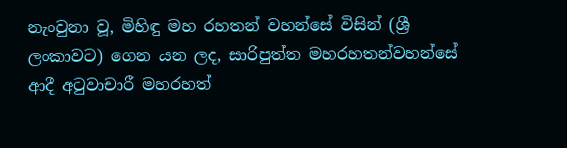නැංවුනා වූ, මිහිඳු මහ රහතන් වහන්සේ විසින් (ශ්‍රී ලංකාවට) ගෙන යන ලද, සාරිපුත්ත මහරහතන්වහන්සේ ආදී අටුවාචාරී මහරහත්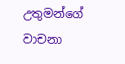උතුමන්ගේ වාචනා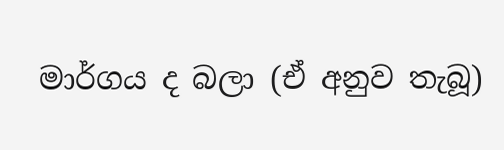මාර්ගය ද බලා (ඒ අනුව තැබූ)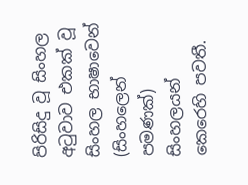පිරිසිදු වූ සිංහල අටුවාව එකක් වූ සිංහල භාෂාවෙන් (සිංහලෙන් පමණක්) සිංහලයන් කෙරෙහි පවතී.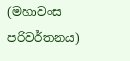(මහාවංස පරිවර්තනය)